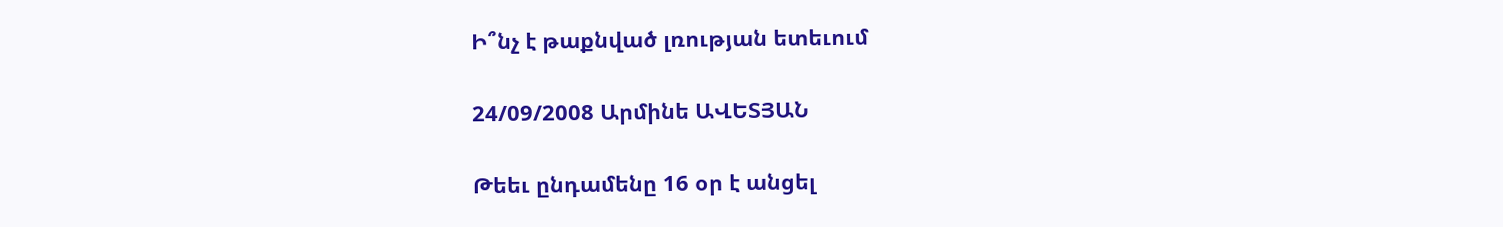Ի՞նչ է թաքնված լռության ետեւում

24/09/2008 Արմինե ԱՎԵՏՅԱՆ

Թեեւ ընդամենը 16 օր է անցել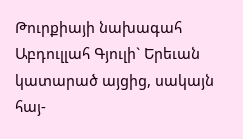Թուրքիայի նախագահ Աբդուլլահ Գյուլի` Երեւան կատարած այցից, սակայն հայ-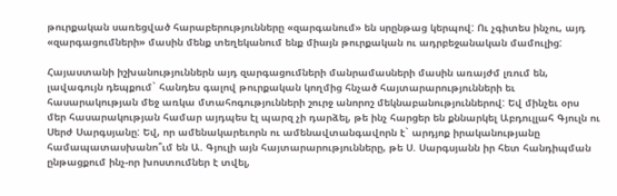թուրքական սառեցված հարաբերությունները «զարգանում» են սրընթաց կերպով: Ու չգիտես ինչու, այդ «զարգացումների» մասին մենք տեղեկանում ենք միայն թուրքական ու ադրբեջանական մամուլից:

Հայաստանի իշխանություններն այդ զարգացումների մանրամասների մասին առայժմ լռում են, լավագույն դեպքում` հանդես գալով թուրքական կողմից հնչած հայտարարությունների եւ հասարակության մեջ առկա մտահոգությունների շուրջ անորոշ մեկնաբանություններով: Եվ մինչեւ օրս մեր հասարակության համար այդպես էլ պարզ չի դարձել, թե ինչ հարցեր են քննարկել Աբդուլլահ Գյուլն ու Սերժ Սարգսյանը: Եվ, որ ամենակարեւորն ու ամենավտանգավորն է` արդյոք իրականությանը համապատասխանո՞ւմ են Ա. Գյուլի այն հայտարարությունները, թե Ս. Սարգսյանն իր հետ հանդիպման ընթացքում ինչ-որ խոստումներ է տվել,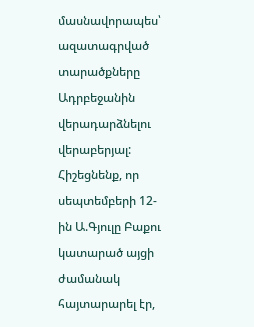մասնավորապես՝ ազատագրված տարածքները Ադրբեջանին վերադարձնելու վերաբերյալ: Հիշեցնենք, որ սեպտեմբերի 12-ին Ա.Գյուլը Բաքու կատարած այցի ժամանակ հայտարարել էր,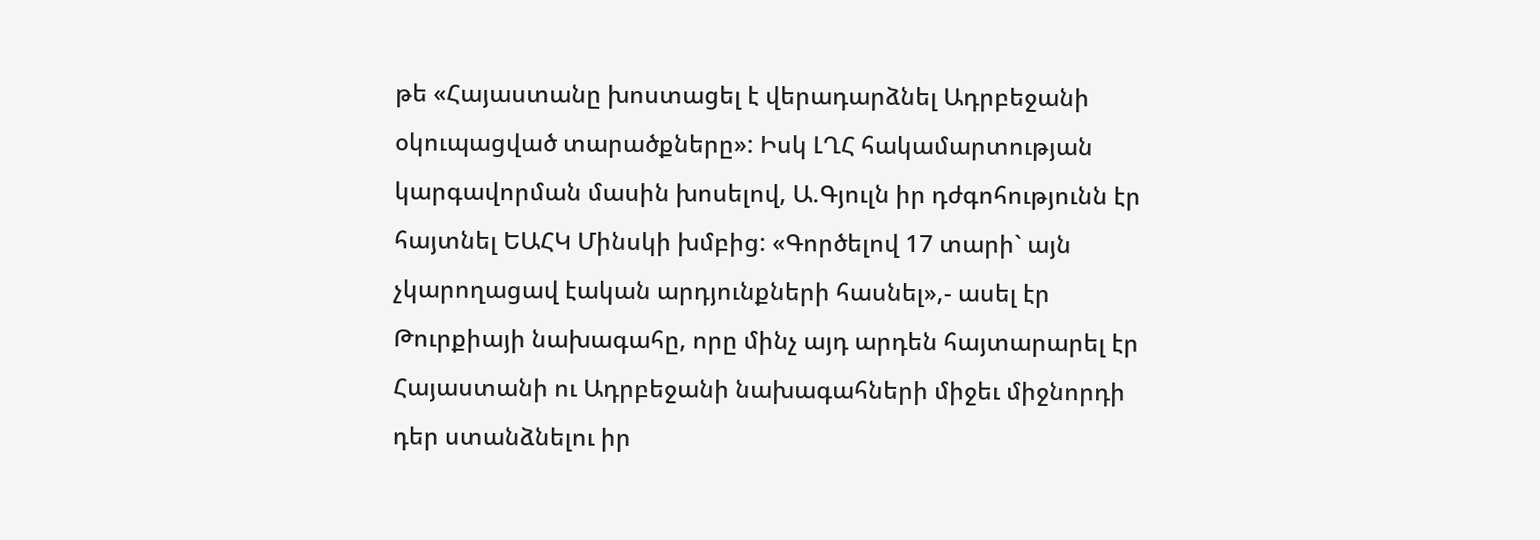թե «Հայաստանը խոստացել է վերադարձնել Ադրբեջանի օկուպացված տարածքները»: Իսկ ԼՂՀ հակամարտության կարգավորման մասին խոսելով, Ա.Գյուլն իր դժգոհությունն էր հայտնել ԵԱՀԿ Մինսկի խմբից: «Գործելով 17 տարի` այն չկարողացավ էական արդյունքների հասնել»,- ասել էր Թուրքիայի նախագահը, որը մինչ այդ արդեն հայտարարել էր Հայաստանի ու Ադրբեջանի նախագահների միջեւ միջնորդի դեր ստանձնելու իր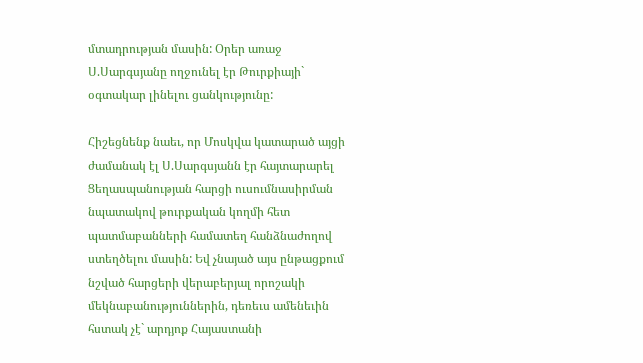մտադրության մասին: Օրեր առաջ Ս.Սարգսյանը ողջունել էր Թուրքիայի` օգտակար լինելու ցանկությունը:

Հիշեցնենք նաեւ, որ Մոսկվա կատարած այցի ժամանակ էլ Ս.Սարգսյանն էր հայտարարել Ցեղասպանության հարցի ուսումնասիրման նպատակով թուրքական կողմի հետ պատմաբանների համատեղ հանձնաժողով ստեղծելու մասին: Եվ չնայած այս ընթացքում նշված հարցերի վերաբերյալ որոշակի մեկնաբանություններին, դեռեւս ամենեւին հստակ չէ` արդյոք Հայաստանի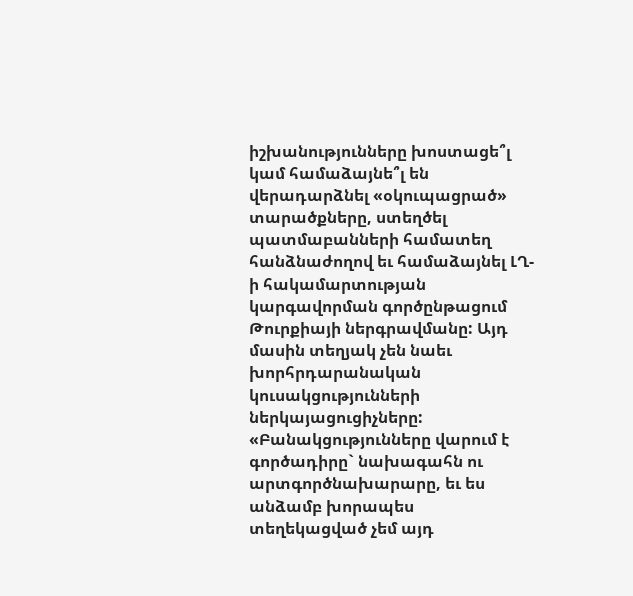իշխանությունները խոստացե՞լ կամ համաձայնե՞լ են վերադարձնել «օկուպացրած» տարածքները, ստեղծել պատմաբանների համատեղ հանձնաժողով եւ համաձայնել ԼՂ-ի հակամարտության կարգավորման գործընթացում Թուրքիայի ներգրավմանը: Այդ մասին տեղյակ չեն նաեւ խորհրդարանական կուսակցությունների ներկայացուցիչները: «Բանակցությունները վարում է գործադիրը` նախագահն ու արտգործնախարարը, եւ ես անձամբ խորապես տեղեկացված չեմ այդ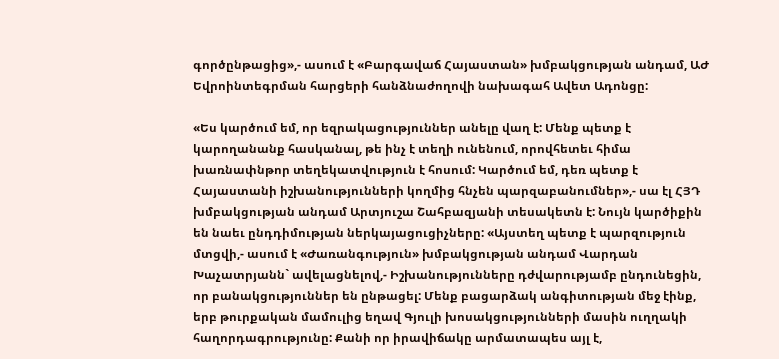գործընթացից»,- ասում է «Բարգավաճ Հայաստան» խմբակցության անդամ, ԱԺ Եվրոինտեգրման հարցերի հանձնաժողովի նախագահ Ավետ Ադոնցը:

«Ես կարծում եմ, որ եզրակացություններ անելը վաղ է: Մենք պետք է կարողանանք հասկանալ, թե ինչ է տեղի ունենում, որովհետեւ հիմա խառնափնթոր տեղեկատվություն է հոսում: Կարծում եմ, դեռ պետք է Հայաստանի իշխանությունների կողմից հնչեն պարզաբանումներ»,- սա էլ ՀՅԴ խմբակցության անդամ Արտյուշա Շահբազյանի տեսակետն է: Նույն կարծիքին են նաեւ ընդդիմության ներկայացուցիչները: «Այստեղ պետք է պարզություն մտցվի,- ասում է «Ժառանգություն» խմբակցության անդամ Վարդան Խաչատրյանն` ավելացնելով,- Իշխանությունները դժվարությամբ ընդունեցին, որ բանակցություններ են ընթացել: Մենք բացարձակ անգիտության մեջ էինք, երբ թուրքական մամուլից եղավ Գյուլի խոսակցությունների մասին ուղղակի հաղորդագրությունը: Քանի որ իրավիճակը արմատապես այլ է,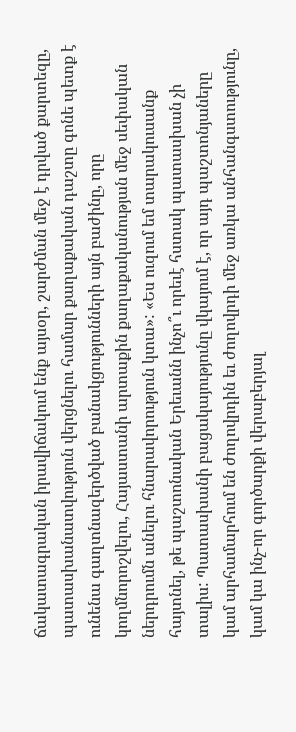ճակատագրական իրավիճակում ենք այսօր, շարժման մեջ է դրված քարտեզը, պատասխանատվություն վերցնելու համար քաղաքական դաշտը գոնե պետք է ունենա գաղտնազերծված բանակցությունների այն բաժինը, որը կողմնորոշվելու, Հայաստանի արտաքին քաղաքականության մեջ սեփական ներդրումն անելու հնարավորություն կտա»: «Ես ուզում եմ տարակուսանք հայտնել, թե պաշտոնական Երեւանն ինչո՞ւ որեւէ հստակ պատասխան չի տալիս: Պատասխանի բացակայությունը վկայում է, որ այդ պաշտոնյաները կամ արհամարհում են ժողովրդին եւ ժողովրդի մեջ առկա անհանգստությունը, կամ կա ինչ-որ գործարքի վերաբերյալ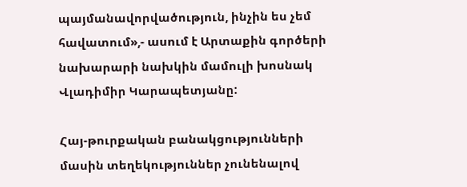պայմանավորվածություն, ինչին ես չեմ հավատում»,- ասում է Արտաքին գործերի նախարարի նախկին մամուլի խոսնակ Վլադիմիր Կարապետյանը:

Հայ-թուրքական բանակցությունների մասին տեղեկություններ չունենալով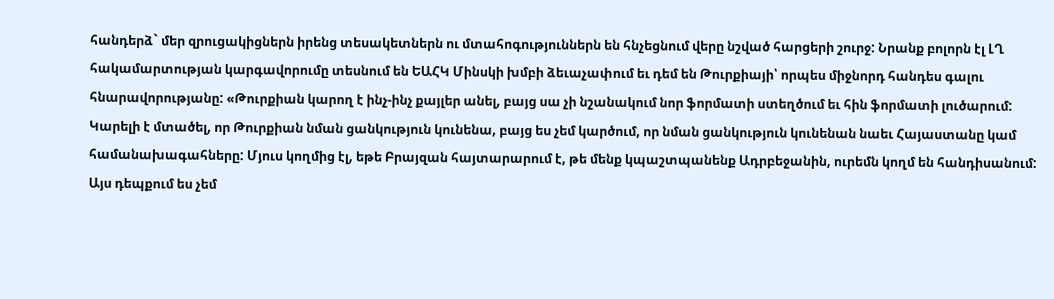հանդերձ` մեր զրուցակիցներն իրենց տեսակետներն ու մտահոգություններն են հնչեցնում վերը նշված հարցերի շուրջ: Նրանք բոլորն էլ ԼՂ հակամարտության կարգավորումը տեսնում են ԵԱՀԿ Մինսկի խմբի ձեւաչափում եւ դեմ են Թուրքիայի՝ որպես միջնորդ հանդես գալու հնարավորությանը: «Թուրքիան կարող է ինչ-ինչ քայլեր անել, բայց սա չի նշանակում նոր ֆորմատի ստեղծում եւ հին ֆորմատի լուծարում: Կարելի է մտածել, որ Թուրքիան նման ցանկություն կունենա, բայց ես չեմ կարծում, որ նման ցանկություն կունենան նաեւ Հայաստանը կամ համանախագահները: Մյուս կողմից էլ, եթե Բրայզան հայտարարում է, թե մենք կպաշտպանենք Ադրբեջանին, ուրեմն կողմ են հանդիսանում: Այս դեպքում ես չեմ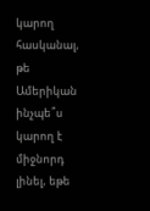կարող հասկանալ, թե Ամերիկան ինչպե՞ս կարող է միջնորդ լինել, եթե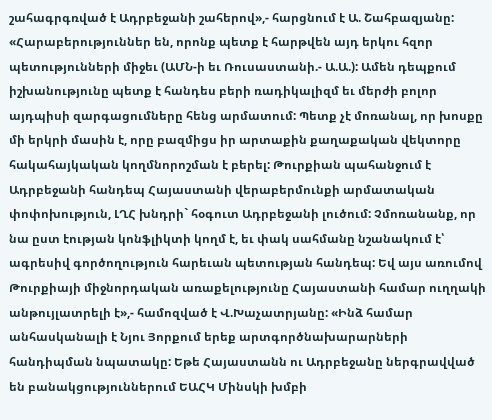շահագրգռված է Ադրբեջանի շահերով»,- հարցնում է Ա. Շահբազյանը: «Հարաբերություններ են, որոնք պետք է հարթվեն այդ երկու հզոր պետությունների միջեւ (ԱՄՆ-ի եւ Ռուսաստանի.- Ա.Ա.): Ամեն դեպքում իշխանությունը պետք է հանդես բերի ռադիկալիզմ եւ մերժի բոլոր այդպիսի զարգացումները հենց արմատում: Պետք չէ մոռանալ, որ խոսքը մի երկրի մասին է, որը բազմիցս իր արտաքին քաղաքական վեկտորը հակահայկական կողմնորոշման է բերել: Թուրքիան պահանջում է Ադրբեջանի հանդեպ Հայաստանի վերաբերմունքի արմատական փոփոխություն, ԼՂՀ խնդրի` հօգուտ Ադրբեջանի լուծում: Չմոռանանք, որ նա ըստ էության կոնֆլիկտի կողմ է, եւ փակ սահմանը նշանակում է՝ ագրեսիվ գործողություն հարեւան պետության հանդեպ: Եվ այս առումով Թուրքիայի միջնորդական առաքելությունը Հայաստանի համար ուղղակի անթույլատրելի է»,- համոզված է Վ.Խաչատրյանը: «Ինձ համար անհասկանալի է Նյու Յորքում երեք արտգործնախարարների հանդիպման նպատակը: Եթե Հայաստանն ու Ադրբեջանը ներգրավված են բանակցություններում ԵԱՀԿ Մինսկի խմբի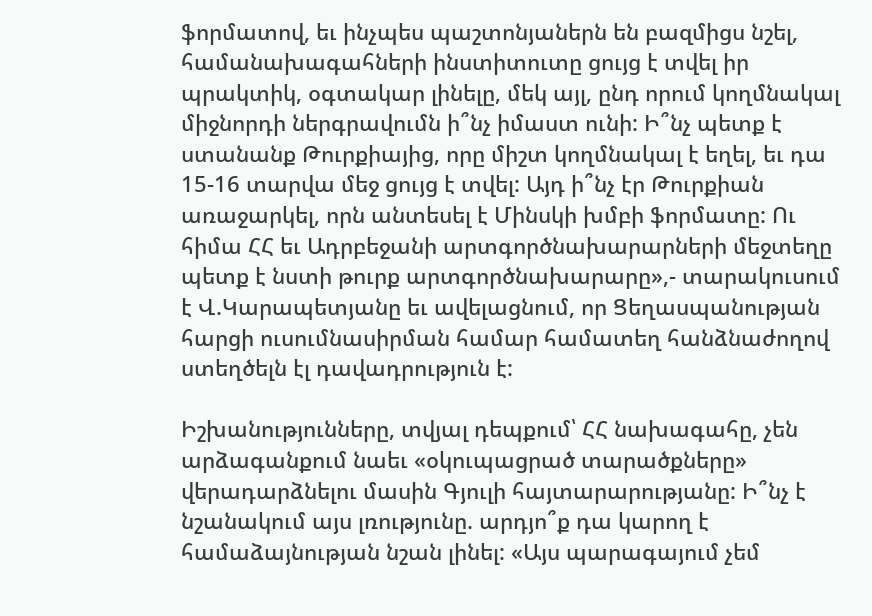ֆորմատով, եւ ինչպես պաշտոնյաներն են բազմիցս նշել, համանախագահների ինստիտուտը ցույց է տվել իր պրակտիկ, օգտակար լինելը, մեկ այլ, ընդ որում կողմնակալ միջնորդի ներգրավումն ի՞նչ իմաստ ունի: Ի՞նչ պետք է ստանանք Թուրքիայից, որը միշտ կողմնակալ է եղել, եւ դա 15-16 տարվա մեջ ցույց է տվել: Այդ ի՞նչ էր Թուրքիան առաջարկել, որն անտեսել է Մինսկի խմբի ֆորմատը: Ու հիմա ՀՀ եւ Ադրբեջանի արտգործնախարարների մեջտեղը պետք է նստի թուրք արտգործնախարարը»,- տարակուսում է Վ.Կարապետյանը եւ ավելացնում, որ Ցեղասպանության հարցի ուսումնասիրման համար համատեղ հանձնաժողով ստեղծելն էլ դավադրություն է:

Իշխանությունները, տվյալ դեպքում՝ ՀՀ նախագահը, չեն արձագանքում նաեւ «օկուպացրած տարածքները» վերադարձնելու մասին Գյուլի հայտարարությանը: Ի՞նչ է նշանակում այս լռությունը. արդյո՞ք դա կարող է համաձայնության նշան լինել: «Այս պարագայում չեմ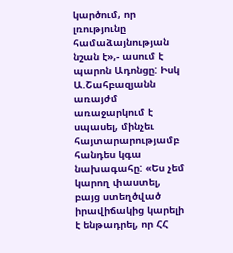կարծում, որ լռությունը համաձայնության նշան է»,- ասում է պարոն Ադոնցը: Իսկ Ա.Շահբազյանն առայժմ առաջարկում է սպասել, մինչեւ հայտարարությամբ հանդես կգա նախագահը: «Ես չեմ կարող փաստել, բայց ստեղծված իրավիճակից կարելի է ենթադրել, որ ՀՀ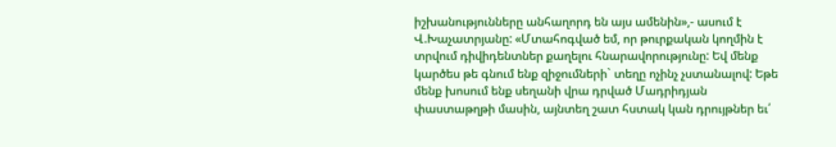իշխանությունները անհաղորդ են այս ամենին»,- ասում է Վ.Խաչատրյանը: «Մտահոգված եմ, որ թուրքական կողմին է տրվում դիվիդենտներ քաղելու հնարավորությունը: Եվ մենք կարծես թե գնում ենք զիջումների` տեղը ոչինչ չստանալով: Եթե մենք խոսում ենք սեղանի վրա դրված Մադրիդյան փաստաթղթի մասին, այնտեղ շատ հստակ կան դրույթներ եւ՛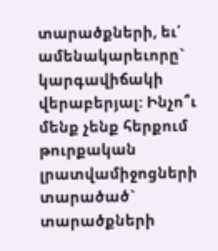տարածքների, եւ՛ ամենակարեւորը` կարգավիճակի վերաբերյալ: Ինչո՞ւ մենք չենք հերքում թուրքական լրատվամիջոցների տարածած` տարածքների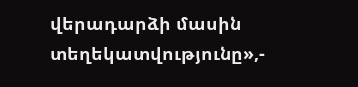վերադարձի մասին տեղեկատվությունը»,-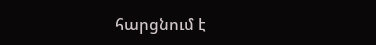հարցնում է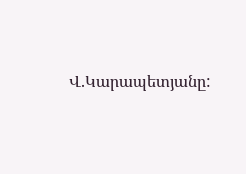Վ.Կարապետյանը: